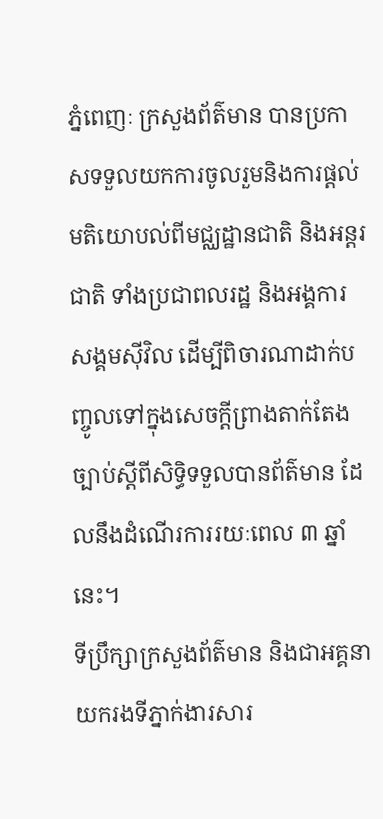ភ្នំពេញៈ ក្រសួងព័ត៌មាន បានប្រកាសទទួលយកការចូលរួមនិងការផ្តល់មតិយោបល់ពីមជ្ឈដ្ឋានជាតិ និងអន្តរជាតិ ទាំងប្រជាពលរដ្ឋ និងអង្គការសង្គមស៊ីវិល ដើម្បីពិចារណាដាក់បញ្ចូលទៅក្នុងសេចក្តីព្រាងតាក់តែងច្បាប់ស្តីពីសិទ្ធិទទួលបានព័ត៌មាន ដែលនឹងដំណើរការរយៈពេល ៣ ឆ្នាំនេះ។
ទីប្រឹក្សាក្រសួងព័ត៌មាន និងជាអគ្គនាយករងទីភ្នាក់ងារសារ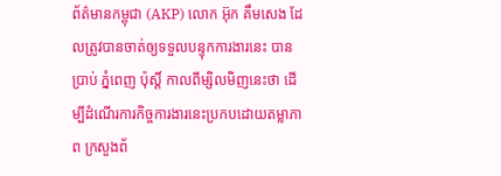ព័ត៌មានកម្ពុជា (AKP) លោក អ៊ុក គឹមសេង ដែលត្រូវបានចាត់ឲ្យទទួលបន្ទុកការងារនេះ បានប្រាប់ ភ្នំពេញ ប៉ុស្តិ៍ កាលពីម្សិលមិញនេះថា ដើម្បីដំណើរការកិច្ចការងារនេះប្រកបដោយតម្លាភាព ក្រសួងព័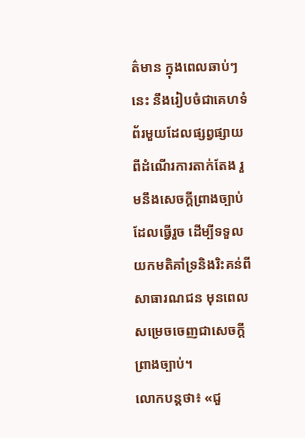ត៌មាន ក្នុងពេលឆាប់ៗនេះ នឹងរៀបចំជាគេហទំព័រមួយដែលផ្សព្វផ្សាយពីដំណើរការតាក់តែង រួមនឹងសេចក្តីព្រាងច្បាប់ដែលធ្វើរួច ដើម្បីទទួលយកមតិគាំទ្រនិងរិះគន់ពីសាធារណជន មុនពេលសម្រេចចេញជាសេចក្តីព្រាងច្បាប់។
លោកបន្តថា៖ «ជួ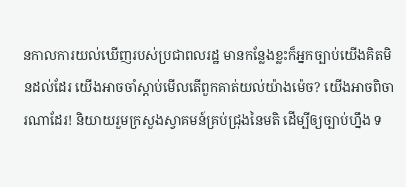នកាលការយល់ឃើញរបស់ប្រជាពលរដ្ឋ មានកន្លែងខ្លះក៏អ្នកច្បាប់យើងគិតមិនដល់ដែរ យើងអាចចាំស្តាប់មើលតើពួកគាត់យល់យ៉ាងម៉េច? យើងអាចពិចារណាដែរ! និយាយរួមក្រសួងស្វាគមន៍គ្រប់ជ្រុងនៃមតិ ដើម្បីឲ្យច្បាប់ហ្នឹង ទ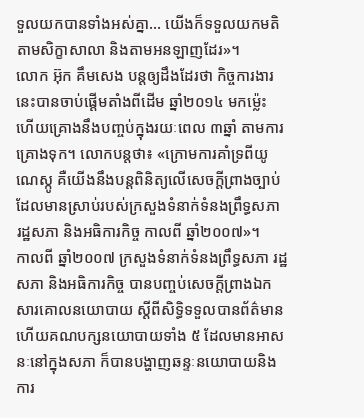ទួលយកបានទាំងអស់គ្នា... យើងក៏ទទួលយកមតិតាមសិក្ខាសាលា និងតាមអនឡាញដែរ»។
លោក អ៊ុក គឹមសេង បន្តឲ្យដឹងដែរថា កិច្ចការងារនេះបានចាប់ផ្តើមតាំងពីដើម ឆ្នាំ២០១៤ មកម៉្លេះ ហើយគ្រោងនឹងបញ្ចប់ក្នុងរយៈពេល ៣ឆ្នាំ តាមការគ្រោងទុក។ លោកបន្តថា៖ «ក្រោមការគាំទ្រពីយូណេស្កូ គឺយើងនឹងបន្តពិនិត្យលើសេចក្តីព្រាងច្បាប់ ដែលមានស្រាប់របស់ក្រសួងទំនាក់ទំនងព្រឹទ្ធសភា រដ្ឋសភា និងអធិការកិច្ច កាលពី ឆ្នាំ២០០៧»។
កាលពី ឆ្នាំ២០០៧ ក្រសួងទំនាក់ទំនងព្រឹទ្ធសភា រដ្ឋសភា និងអធិការកិច្ច បានបញ្ចប់សេចក្តីព្រាងឯកសារគោលនយោបាយ ស្តីពីសិទ្ធិទទួលបានព័ត៌មាន ហើយគណបក្សនយោបាយទាំង ៥ ដែលមានអាសនៈនៅក្នុងសភា ក៏បានបង្ហាញឆន្ទៈនយោបាយនិងការ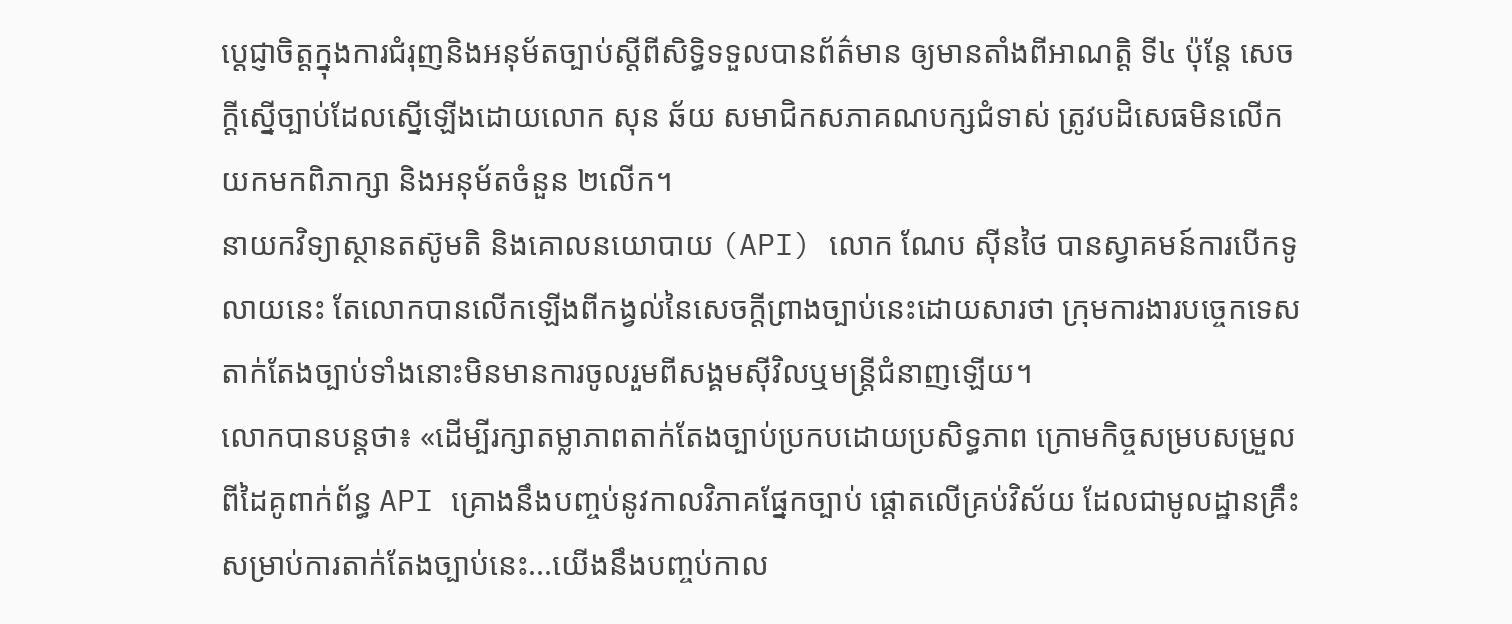ប្តេជ្ញាចិត្តក្នុងការជំរុញនិងអនុម័តច្បាប់ស្តីពីសិទ្ធិទទួលបានព័ត៌មាន ឲ្យមានតាំងពីអាណត្តិ ទី៤ ប៉ុន្តែ សេចក្តីស្នើច្បាប់ដែលស្នើឡើងដោយលោក សុន ឆ័យ សមាជិកសភាគណបក្សជំទាស់ ត្រូវបដិសេធមិនលើកយកមកពិភាក្សា និងអនុម័តចំនួន ២លើក។
នាយកវិទ្យាស្ថានតស៊ូមតិ និងគោលនយោបាយ (API) លោក ណែប ស៊ីនថៃ បានស្វាគមន៍ការបើកទូលាយនេះ តែលោកបានលើកឡើងពីកង្វល់នៃសេចក្តីព្រាងច្បាប់នេះដោយសារថា ក្រុមការងារបច្ចេកទេសតាក់តែងច្បាប់ទាំងនោះមិនមានការចូលរួមពីសង្គមស៊ីវិលឬមន្រ្តីជំនាញឡើយ។
លោកបានបន្តថា៖ «ដើម្បីរក្សាតម្លាភាពតាក់តែងច្បាប់ប្រកបដោយប្រសិទ្ធភាព ក្រោមកិច្ចសម្របសម្រួលពីដៃគូពាក់ព័ន្ធ API គ្រោងនឹងបញ្ចប់នូវកាលវិភាគផ្នែកច្បាប់ ផ្តោតលើគ្រប់វិស័យ ដែលជាមូលដ្ឋានគ្រឹះ សម្រាប់ការតាក់តែងច្បាប់នេះ...យើងនឹងបញ្ចប់កាល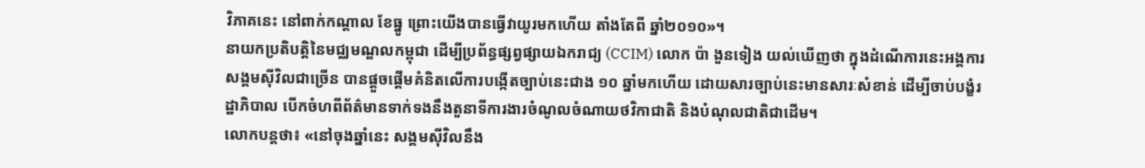វិភាគនេះ នៅពាក់កណ្តាល ខែធ្នូ ព្រោះយើងបានធ្វើវាយូរមកហើយ តាំងតែពី ឆ្នាំ២០១០»។
នាយកប្រតិបត្តិនៃមជ្ឈមណ្ឌលកម្ពុជា ដើម្បីប្រព័ន្ធផ្សព្វផ្សាយឯករាជ្យ (CCIM) លោក ប៉ា ងួនទៀង យល់ឃើញថា ក្នុងដំណើការនេះអង្គការសង្គមស៊ីវិលជាច្រើន បានផ្តួចផ្តើមគំនិតលើការបង្កើតច្បាប់នេះជាង ១០ ឆ្នាំមកហើយ ដោយសារច្បាប់នេះមានសារៈសំខាន់ ដើម្បីចាប់បង្ខំរដ្ឋាភិបាល បើកចំហពីព័ត៌មានទាក់ទងនឹងតួនាទីការងារចំណូលចំណាយថវិកាជាតិ និងបំណុលជាតិជាដើម។
លោកបន្តថា៖ «នៅចុងឆ្នាំនេះ សង្គមស៊ីវិលនឹង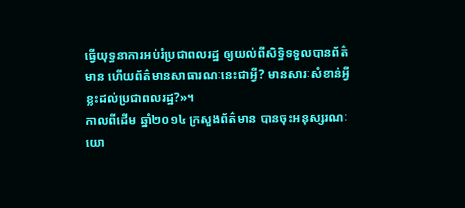ធ្វើយុទ្ធនាការអប់រំប្រជាពលរដ្ឋ ឲ្យយល់ពីសិទ្ធិទទួលបានព័ត៌មាន ហើយព័ត៌មានសាធារណៈនេះជាអ្វី? មានសារៈសំខាន់អ្វីខ្លះដល់ប្រជាពលរដ្ឋ?»។
កាលពីដើម ឆ្នាំ២០១៤ ក្រសួងព័ត៌មាន បានចុះអនុស្សរណៈយោ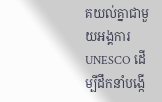គយល់គ្នាជាមួយអង្គការ UNESCO ដើម្បីដឹកនាំបង្កើ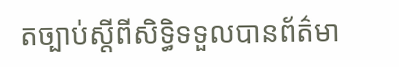តច្បាប់ស្តីពីសិទ្ធិទទួលបានព័ត៌មា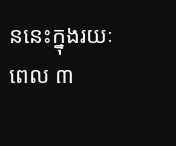ននេះក្នុងរយៈពេល ៣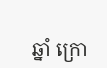ឆ្នាំ ក្រោ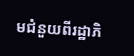មជំនួយពីរដ្ឋាភិ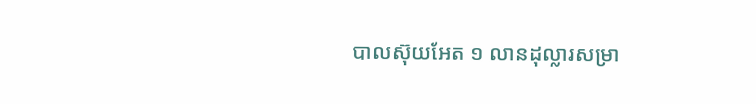បាលស៊ុយអែត ១ លានដុល្លារសម្រា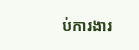ប់ការងារ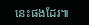នេះផងដែរ៕